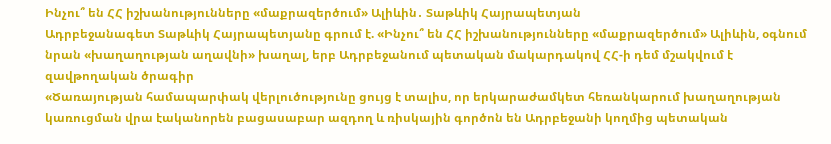Ինչու՞ են ՀՀ իշխանությունները «մաքրազերծում» Ալիևին․ Տաթևիկ Հայրապետյան
Ադրբեջանագետ Տաթևիկ Հայրապետյանը գրում է. «Ինչու՞ են ՀՀ իշխանությունները «մաքրազերծում» Ալիևին, օգնում նրան «խաղաղության աղավնի» խաղալ, երբ Ադրբեջանում պետական մակարդակով ՀՀ-ի դեմ մշակվում է զավթողական ծրագիր
«Ծառայության համապարփակ վերլուծությունը ցույց է տալիս, որ երկարաժամկետ հեռանկարում խաղաղության կառուցման վրա էականորեն բացասաբար ազդող և ռիսկային գործոն են Ադրբեջանի կողմից պետական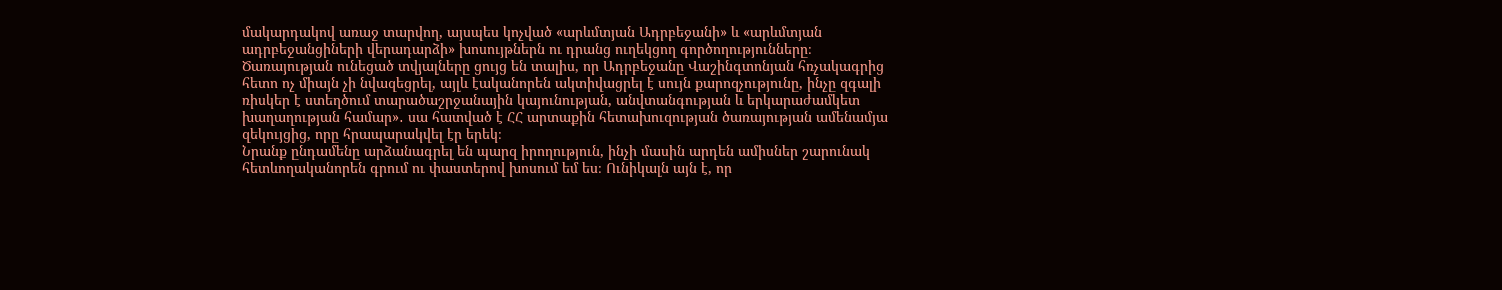մակարդակով առաջ տարվող, այսպես կոչված «արևմտյան Ադրբեջանի» և «արևմտյան ադրբեջանցիների վերադարձի» խոսույթներն ու դրանց ուղեկցող գործողությունները։ Ծառայության ունեցած տվյալները ցույց են տալիս, որ Ադրբեջանը Վաշինգտոնյան հռչակագրից հետո ոչ միայն չի նվազեցրել, այլև էականորեն ակտիվացրել է սույն քարոզչությունը, ինչը զգալի ռիսկեր է ստեղծում տարածաշրջանային կայունության, անվտանգության և երկարաժամկետ խաղաղության համար»․ սա հատված է ՀՀ արտաքին հետախուզության ծառայության ամենամյա զեկույցից, որը հրապարակվել էր երեկ։
Նրանք ընդամենը արձանագրել են պարզ իրողություն, ինչի մասին արդեն ամիսներ շարունակ հետևողականորեն գրում ու փաստերով խոսում եմ ես։ Ունիկալն այն է, որ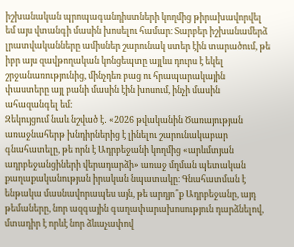իշխանական պրոպագանդիստների կողմից թիրախավորվել եմ այս վտանգի մասին խոսելու համար։ Տարբեր իշխանամերձ լրատվականները ամիսներ շարունակ ստեր էին տարածում, թե իբր այս զավթողական կոնցեպտը այլևս դուրս է եկել շրջանառությունից, մինչդեռ բաց ու հրապարակային փաստերը այլ բանի մասին էին խոսում, ինչի մասին ահազանգել եմ։
Զեկույցում նաև նշված է․ «2026 թվականին Ծառայության առաջնահերթ խնդիրներից է լինելու շարունակաբար գնահատելը, թե որն է Ադրբեջանի կողմից «արևմտյան ադրբեջանցիների վերադարձի» առաջ մղման պետական քաղաքականության իրական նպատակը։ Գնահատման է ենթակա մասնավորապես այն, թե արդյո՞ք Ադրբեջանը, այդ թեմաները, նոր ազգային գաղափարախոսություն դարձնելով, մտադիր է որևէ նոր ձևաչափով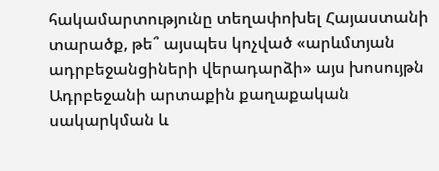հակամարտությունը տեղափոխել Հայաստանի տարածք, թե՞ այսպես կոչված «արևմտյան ադրբեջանցիների վերադարձի» այս խոսույթն Ադրբեջանի արտաքին քաղաքական սակարկման և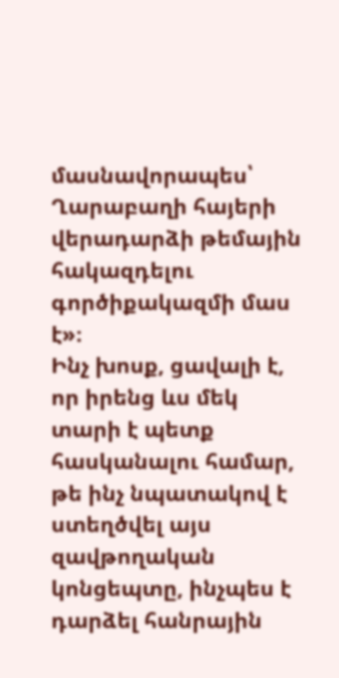մասնավորապես՝ Ղարաբաղի հայերի վերադարձի թեմային հակազդելու գործիքակազմի մաս է»։
Ինչ խոսք, ցավալի է, որ իրենց ևս մեկ տարի է պետք հասկանալու համար, թե ինչ նպատակով է ստեղծվել այս զավթողական կոնցեպտը, ինչպես է դարձել հանրային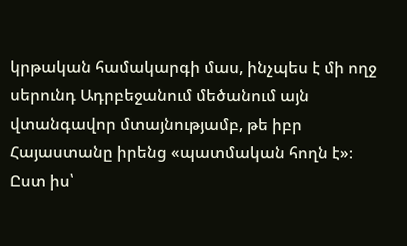կրթական համակարգի մաս, ինչպես է մի ողջ սերունդ Ադրբեջանում մեծանում այն վտանգավոր մտայնությամբ, թե իբր Հայաստանը իրենց «պատմական հողն է»։
Ըստ իս՝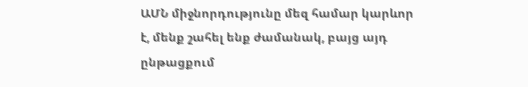ԱՄՆ միջնորդությունը մեզ համար կարևոր է, մենք շահել ենք ժամանակ, բայց այդ ընթացքում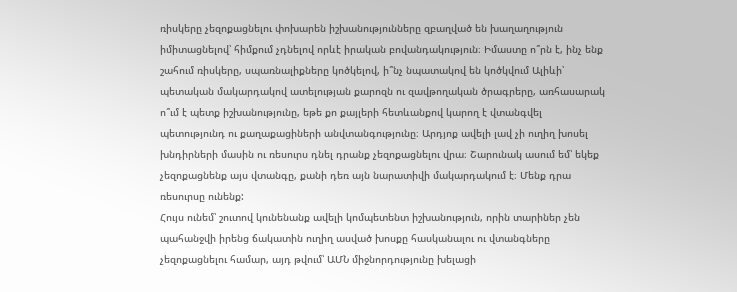ռիսկերը չեզոքացնելու փոխարեն իշխանությունները զբաղված են խաղաղություն իմիտացնելով՝ հիմքում չդնելով որևէ իրական բովանդակություն։ Իմաստը ո՞րն է, ինչ ենք շահում ռիսկերը, սպառնալիքները կոծկելով, ի՞նչ նպատակով են կոծկվում Ալիևի՝ պետական մակարդակով ատելության քարոզն ու զավթողական ծրագրերը, առհասարակ ո՞ւմ է պետք իշխանությունը, եթե քո քայլերի հետևանքով կարող է վտանգվել պետությունդ ու քաղաքացիների անվտանգությունը։ Արդյոք ավելի լավ չի ուղիղ խոսել խնդիրների մասին ու ռեսուրս դնել դրանք չեզոքացնելու վրա։ Շարունակ ասում եմ՝ եկեք չեզոքացնենք այս վտանգը, քանի դեռ այն նարատիվի մակարդակում է։ Մենք դրա ռեսուրսը ունենք:
Հույս ունեմ՝ շուտով կունենանք ավելի կոմպետենտ իշխանություն, որին տարիներ չեն պահանջվի իրենց ճակատին ուղիղ ասված խոսքը հասկանալու ու վտանգները չեզոքացնելու համար, այդ թվում՝ ԱՄՆ միջնորդությունը խելացի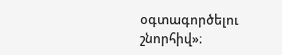օգտագործելու շնորհիվ»։